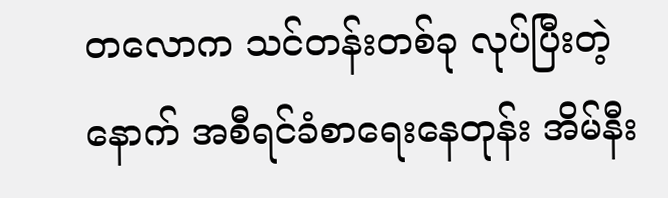တလောက သင်တန်းတစ်ခု လုပ်ပြီးတဲ့နောက် အစီရင်ခံစာရေးနေတုန်း အိမ်နီး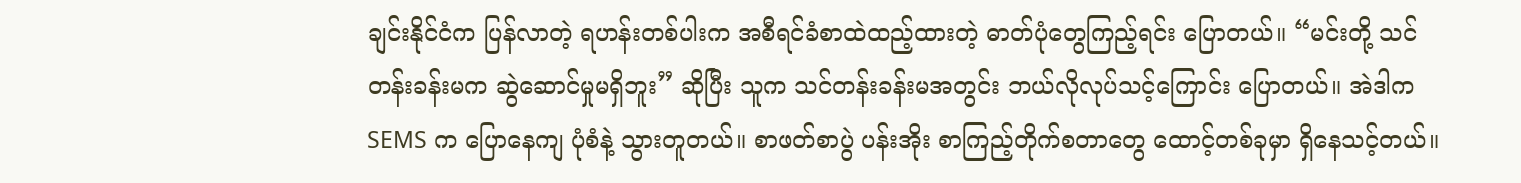ချင်းနိုင်ငံက ပြန်လာတဲ့ ရဟန်းတစ်ပါးက အစီရင်ခံစာထဲထည့်ထားတဲ့ ဓာတ်ပုံတွေကြည့်ရင်း ပြောတယ်။ “မင်းတို့ သင်တန်းခန်းမက ဆွဲဆောင်မှုမရှိဘူး” ဆိုပြီး သူက သင်တန်းခန်းမအတွင်း ဘယ်လိုလုပ်သင့်ကြောင်း ပြောတယ်။ အဲဒါက SEMS က ပြောနေကျ ပုံစံနဲ့ သွားတူတယ်။ စာဖတ်စာပွဲ ပန်းအိုး စာကြည့်တိုက်စတာတွေ ထောင့်တစ်ခုမှာ ရှိနေသင့်တယ်။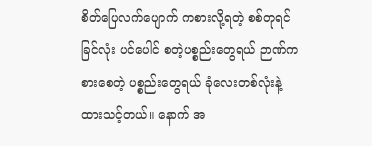စိတ်ပြေလက်ပျောက် ကစားလို့ရတဲ့ စစ်တုရင် ခြင်လုံး ပင်ပေါင် စတဲ့ပစ္စည်းတွေရယ် ဉာဏ်ကစားစေတဲ့ ပစ္စည်းတွေရယ် ခုံလေးတစ်လုံးနဲ့ ထားသင့်တယ်။ နောက် အ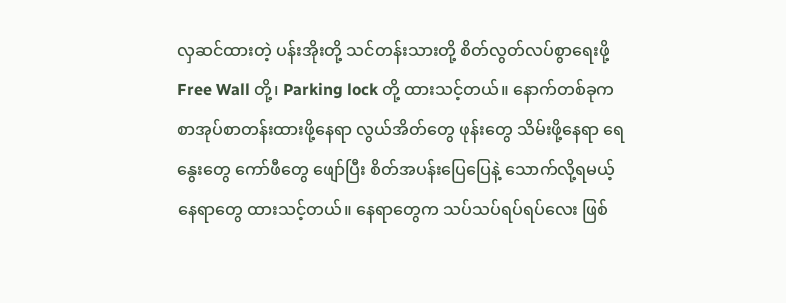လှဆင်ထားတဲ့ ပန်းအိုးတို့ သင်တန်းသားတို့ စိတ်လွတ်လပ်စွာရေးဖို့ Free Wall တို့၊ Parking lock တို့ ထားသင့်တယ်။ နောက်တစ်ခုက စာအုပ်စာတန်းထားဖို့နေရာ လွယ်အိတ်တွေ ဖုန်းတွေ သိမ်းဖို့နေရာ ရေနွေးတွေ ကော်ဖီတွေ ဖျော်ပြီး စိတ်အပန်းပြေပြေနဲ့ သောက်လို့ရမယ့်နေရာတွေ ထားသင့်တယ်။ နေရာတွေက သပ်သပ်ရပ်ရပ်လေး ဖြစ်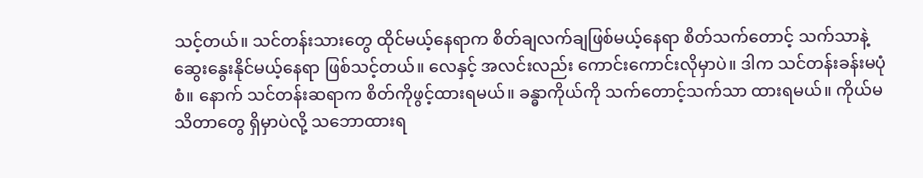သင့်တယ်။ သင်တန်းသားတွေ ထိုင်မယ့်နေရာက စိတ်ချလက်ချဖြစ်မယ့်နေရာ စိတ်သက်တောင့် သက်သာနဲ့ ဆွေးနွေးနိုင်မယ့်နေရာ ဖြစ်သင့်တယ်။ လေနှင့် အလင်းလည်း ကောင်းကောင်းလိုမှာပဲ။ ဒါက သင်တန်းခန်းမပုံစံ။ နောက် သင်တန်းဆရာက စိတ်ကိုဖွင့်ထားရမယ်။ ခန္ဓာကိုယ်ကို သက်တောင့်သက်သာ ထားရမယ်။ ကိုယ်မသိတာတွေ ရှိမှာပဲလို့ သဘောထားရ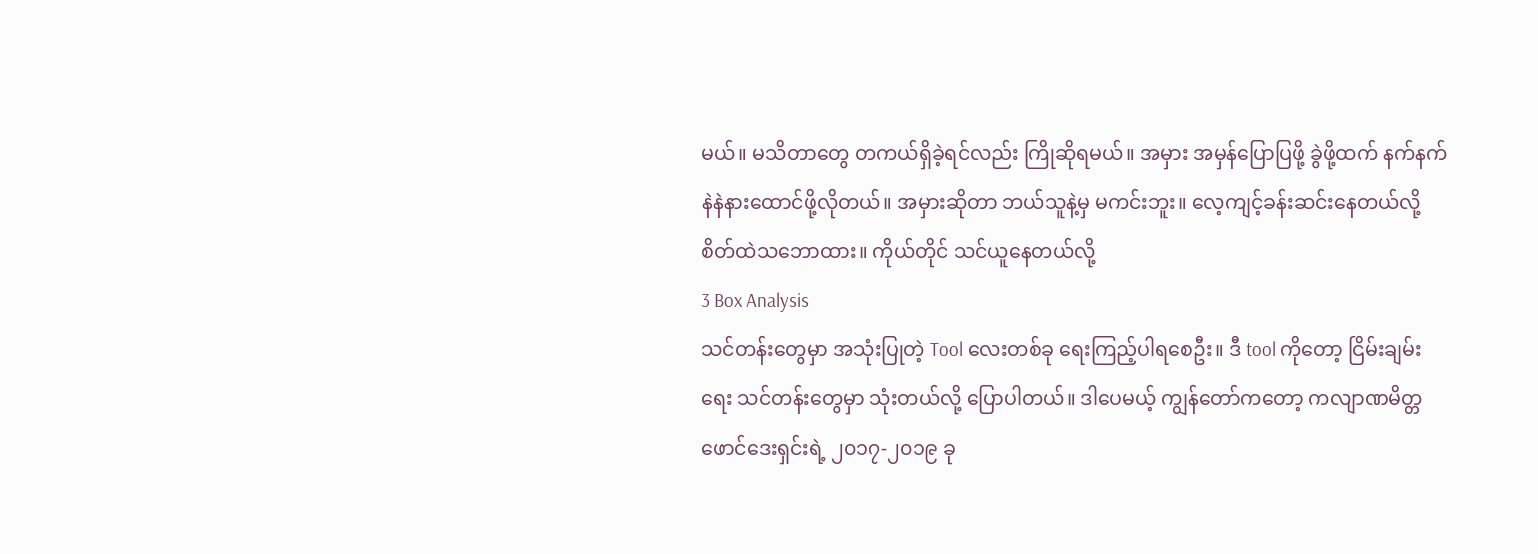မယ်။ မသိတာတွေ တကယ်ရှိခဲ့ရင်လည်း ကြိုဆိုရမယ်။ အမှား အမှန်ပြောပြဖို့ ခွဲဖို့ထက် နက်နက်နဲနဲနားထောင်ဖို့လိုတယ်။ အမှားဆိုတာ ဘယ်သူနဲ့မှ မကင်းဘူး။ လေ့ကျင့်ခန်းဆင်းနေတယ်လို့ စိတ်ထဲသဘောထား။ ကိုယ်တိုင် သင်ယူနေတယ်လို့
3 Box Analysis
သင်တန်းတွေမှာ အသုံးပြုတဲ့ Tool လေးတစ်ခု ရေးကြည့်ပါရစေဦး။ ဒီ tool ကိုတော့ ငြိမ်းချမ်းရေး သင်တန်းတွေမှာ သုံးတယ်လို့ ပြောပါတယ်။ ဒါပေမယ့် ကျွန်တော်ကတော့ ကလျာဏမိတ္တ ဖောင်ဒေးရှင်းရဲ့ ၂၀၁၇-၂၀၁၉ ခု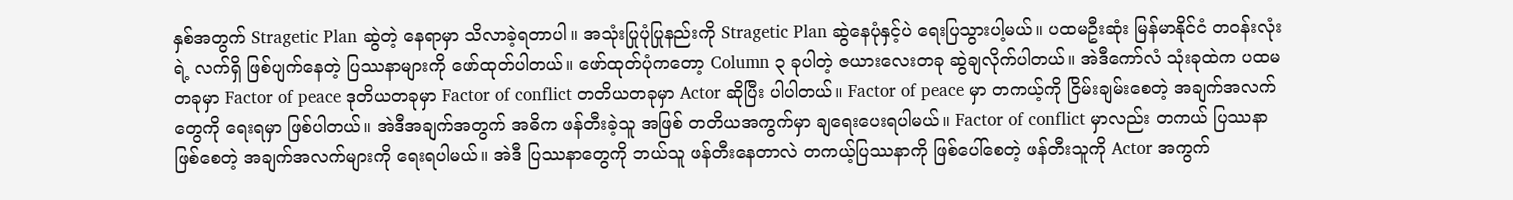နှစ်အတွက် Stragetic Plan ဆွဲတဲ့ နေရာမှာ သိလာခဲ့ရတာပါ။ အသုံးပြုပုံပြုနည်းကို Stragetic Plan ဆွဲနေပုံနှင့်ပဲ ရေးပြသွားပါ့မယ်။ ပထမဦးဆုံး မြန်မာနိုင်ငံ တဝန်းလုံးရဲ့ လက်ရှိ ဖြစ်ပျက်နေတဲ့ ပြဿနာများကို ဖော်ထုတ်ပါတယ်။ ဖော်ထုတ်ပုံကတော့ Column ၃ ခုပါတဲ့ ဇယားလေးတခု ဆွဲချလိုက်ပါတယ်။ အဲဒီကော်လံ သုံးခုထဲက ပထမတခုမှာ Factor of peace ဒုတိယတခုမှာ Factor of conflict တတိယတခုမှာ Actor ဆိုပြီး ပါပါတယ်။ Factor of peace မှာ တကယ့်ကို ငြိမ်းချမ်းစေတဲ့ အချက်အလက်တွေကို ရေးရမှာ ဖြစ်ပါတယ်။ အဲဒီအချက်အတွက် အဓိက ဖန်တီးခဲ့သူ အဖြစ် တတိယအကွက်မှာ ချရေးပေးရပါမယ်။ Factor of conflict မှာလည်း တကယ် ပြဿနာ ဖြစ်စေတဲ့ အချက်အလက်များကို ရေးရပါမယ်။ အဲဒီ ပြဿနာတွေကို ဘယ်သူ ဖန်တီးနေတာလဲ တကယ့်ပြဿနာကို ဖြစ်ပေါ်စေတဲ့ ဖန်တီးသူကို Actor အကွက်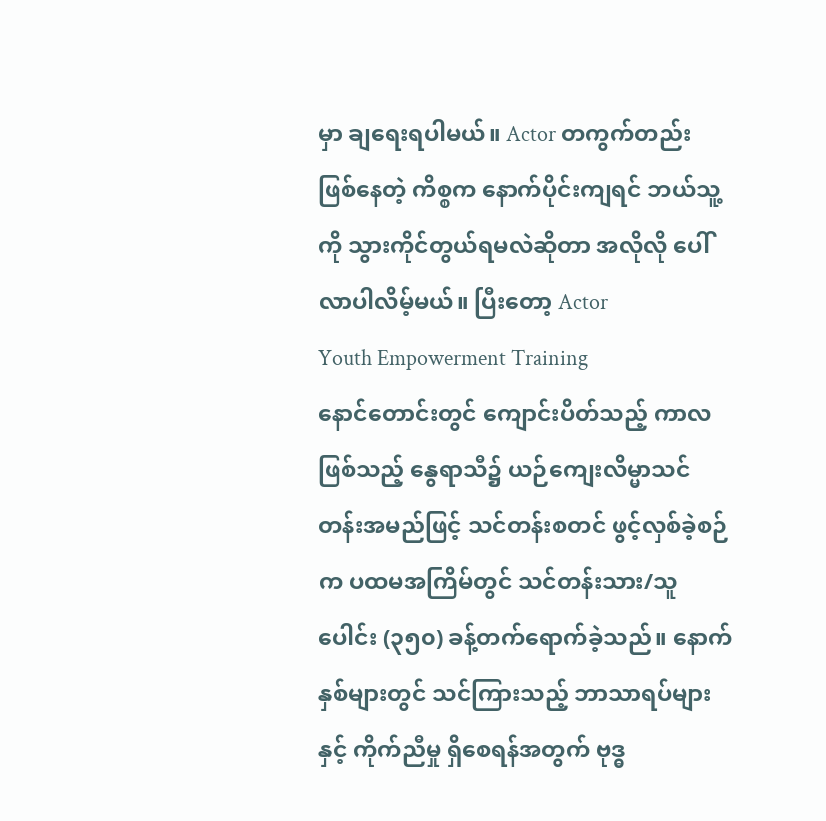မှာ ချရေးရပါမယ်။ Actor တကွက်တည်း ဖြစ်နေတဲ့ ကိစ္စက နောက်ပိုင်းကျရင် ဘယ်သူ့ကို သွားကိုင်တွယ်ရမလဲဆိုတာ အလိုလို ပေါ်လာပါလိမ့်မယ်။ ပြီးတော့ Actor
Youth Empowerment Training
နောင်တောင်းတွင် ကျောင်းပိတ်သည့် ကာလဖြစ်သည့် နွေရာသီ၌ ယဉ်ကျေးလိမ္မာသင်တန်းအမည်ဖြင့် သင်တန်းစတင် ဖွင့်လှစ်ခဲ့စဉ်က ပထမအကြိမ်တွင် သင်တန်းသား/သူပေါင်း (၃၅၀) ခန့်တက်ရောက်ခဲ့သည်။ နောက်နှစ်များတွင် သင်ကြားသည့် ဘာသာရပ်များနှင့် ကိုက်ညီမှု ရှိစေရန်အတွက် ဗုဒ္ဓ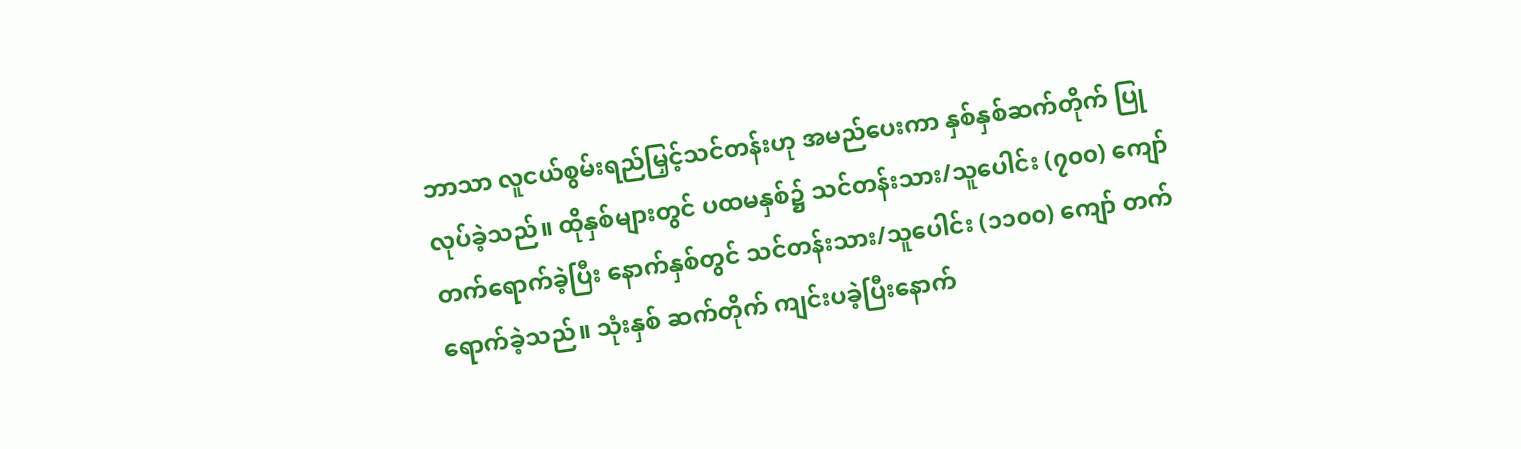ဘာသာ လူငယ်စွမ်းရည်မြှင့်သင်တန်းဟု အမည်ပေးကာ နှစ်နှစ်ဆက်တိုက် ပြုလုပ်ခဲ့သည်။ ထိုနှစ်များတွင် ပထမနှစ်၌ သင်တန်းသား/သူပေါင်း (၇၀၀) ကျော် တက်ရောက်ခဲ့ပြီး နောက်နှစ်တွင် သင်တန်းသား/သူပေါင်း (၁၁၀၀) ကျော် တက်ရောက်ခဲ့သည်။ သုံးနှစ် ဆက်တိုက် ကျင်းပခဲ့ပြီးနောက်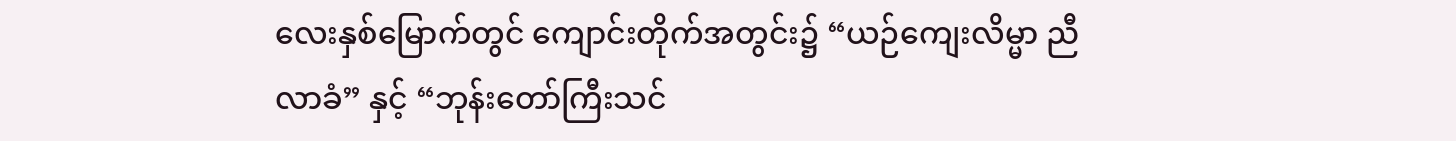လေးနှစ်မြောက်တွင် ကျောင်းတိုက်အတွင်း၌ “ယဉ်ကျေးလိမ္မာ ညီလာခံ” နှင့် “ဘုန်းတော်ကြီးသင်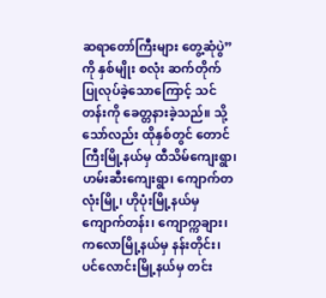ဆရာတော်ကြီးများ တွေ့ဆုံပွဲ” ကို နှစ်မျိုး စလုံး ဆက်တိုက် ပြုလုပ်ခဲ့သောကြောင့် သင်တန်းကို ခေတ္တနားခဲ့သည်။ သို့သော်လည်း ထိုနှစ်တွင် တောင်ကြီးမြို့နယ်မှ ထီသိမ်ကျေးရွာ၊ ဟမ်းဆီးကျေးရွာ၊ ကျောက်တလုံးမြို့၊ ဟိုပုံးမြို့နယ်မှ ကျောက်တန်း၊ ကျောက္ကချား၊ ကလောမြို့နယ်မှ နန်းတိုင်း၊ ပင်လောင်းမြို့နယ်မှ တင်း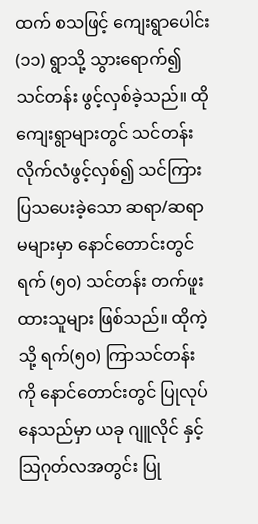ထက် စသဖြင့် ကျေးရွာပေါင်း (၁၁) ရွာသို့ သွားရောက်၍ သင်တန်း ဖွင့်လှစ်ခဲ့သည်။ ထိုကျေးရွာများတွင် သင်တန်းလိုက်လံဖွင့်လှစ်၍ သင်ကြားပြသပေးခဲ့သော ဆရာ/ဆရာမများမှာ နောင်တောင်းတွင် ရက် (၅၀) သင်တန်း တက်ဖူးထားသူများ ဖြစ်သည်။ ထိုကဲ့သို့ ရက်(၅၀) ကြာသင်တန်းကို နောင်တောင်းတွင် ပြုလုပ်နေသည်မှာ ယခု ဂျူလိုင် နှင့် သြဂုတ်လအတွင်း ပြု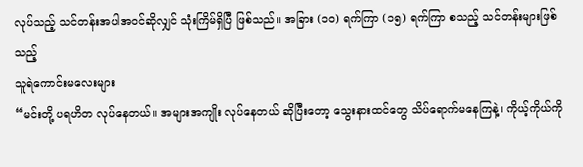လုပ်သည့် သင်တန်းအပါအဝင်ဆိုလျှင် သုံးကြိမ်ရှိပြီ ဖြစ်သည်။ အခြား (၁၀) ရက်ကြာ (၁၅) ရက်ကြာ စသည့် သင်တန်းများဖြစ်သည့်
သူရဲကောင်းမလေးများ
“မင်းတို့ ပရဟိတ လုပ်နေတယ်။ အများအကျိုး လုပ်နေတယ် ဆိုပြီးတော့ သွေးနားထင်တွေ သိပ်ရောက်မနေကြနဲ့၊ ကိုယ့်ကိုယ်ကို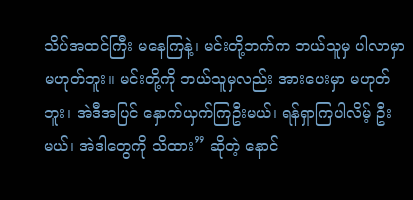သိပ်အထင်ကြီး မနေကြနဲ့၊ မင်းတို့ဘက်က ဘယ်သူမှ ပါလာမှာ မဟုတ်ဘူး။ မင်းတို့ကို ဘယ်သူမှလည်း အားပေးမှာ မဟုတ်ဘူး၊ အဲဒီအပြင် နှောက်ယှက်ကြဦးမယ်၊ ရန်ရှာကြပါလိမ့် ဦး မယ်၊ အဲဒါတွေကို သိထား” ဆိုတဲ့ နောင်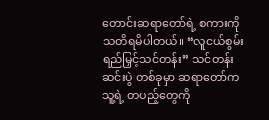တောင်းဆရာတော်ရဲ့ စကားကို သတိရမိပါတယ်။ “လူငယ်စွမ်းရည်မြှင့်သင်တန်း” သင်တန်းဆင်းပွဲ တစ်ခုမှာ ဆရာတော်က သူ့ရဲ့ တပည့်တွေကို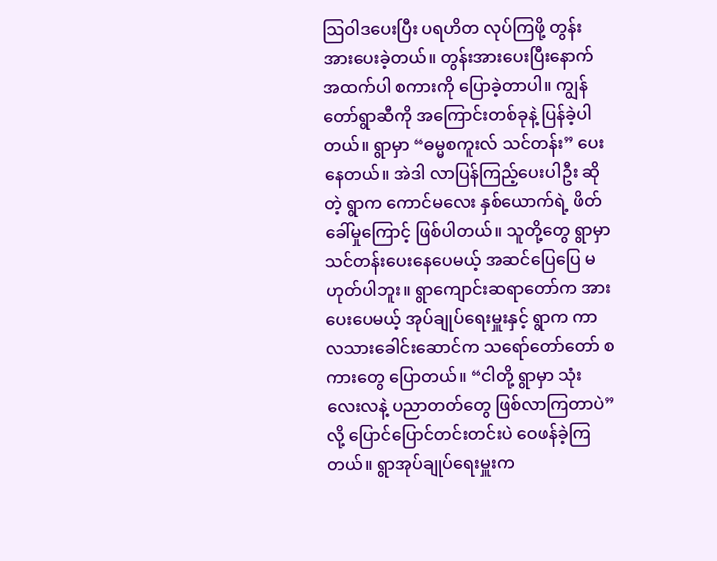သြဝါဒပေးပြီး ပရဟိတ လုပ်ကြဖို့ တွန်းအားပေးခဲ့တယ်။ တွန်းအားပေးပြီးနောက် အထက်ပါ စကားကို ပြောခဲ့တာပါ။ ကျွန်တော်ရွာဆီကို အကြောင်းတစ်ခုနဲ့ ပြန်ခဲ့ပါတယ်။ ရွာမှာ “ဓမ္မစကူးလ် သင်တန်း” ပေးနေတယ်။ အဲဒါ လာပြန်ကြည့်ပေးပါဦး ဆိုတဲ့ ရွာက ကောင်မလေး နှစ်ယောက်ရဲ့ ဖိတ်ခေါ်မှုကြောင့် ဖြစ်ပါတယ်။ သူတို့တွေ ရွာမှာ သင်တန်းပေးနေပေမယ့် အဆင်ပြေပြေ မဟုတ်ပါဘူး။ ရွာကျောင်းဆရာတော်က အားပေးပေမယ့် အုပ်ချုပ်ရေးမှူးနှင့် ရွာက ကာလသားခေါင်းဆောင်က သရော်တော်တော် စကားတွေ ပြောတယ်။ “ငါတို့ ရွာမှာ သုံးလေးလနဲ့ ပညာတတ်တွေ ဖြစ်လာကြတာပဲ” လို့ ပြောင်ပြောင်တင်းတင်းပဲ ဝေဖန်ခဲ့ကြတယ်။ ရွာအုပ်ချုပ်ရေးမှူးက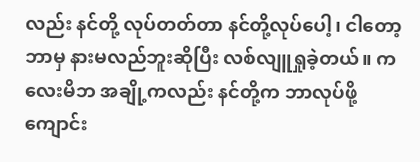လည်း နင်တို့ လုပ်တတ်တာ နင်တို့လုပ်ပေါ့၊ ငါတော့ ဘာမှ နားမလည်ဘူးဆိုပြီး လစ်လျူရှုခဲ့တယ်။ ကလေးမိဘ အချို့ကလည်း နင်တို့က ဘာလုပ်ဖို့ ကျောင်း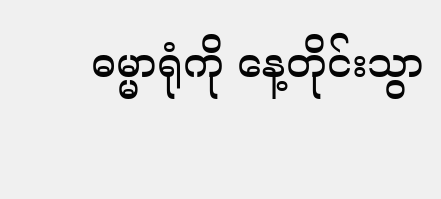ဓမ္မာရုံကို နေ့တိုင်းသွာ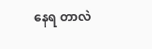နေရ တာလဲ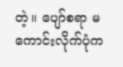တဲ့။ ပျော်စရာ မကောင်းလိုက်ပုံက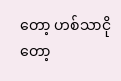တော့ ဟစ်သာငိုတော့